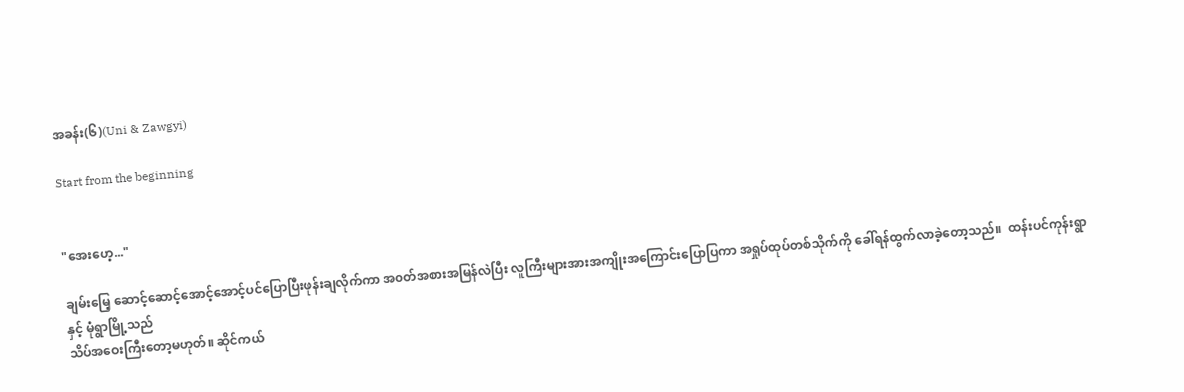အခန်း(၆)(Uni & Zawgyi)

Start from the beginning


"အေးဟေ့..."

ချမ်းမြေ့ ဆောင့်ဆောင့်အောင့်အောင့်ပင်ပြောပြီးဖုန်းချလိုက်ကာ အ၀တ်အစားအမြန်လဲပြီး လူကြီးများအားအကျိုးအကြောင်းပြောပြကာ အရှုပ်ထုပ်တစ်သိုက်ကို ခေါ်ရန်ထွက်လာခဲ့တော့သည်။  ထန်းပင်ကုန်းရွာနှင့် မုံရွာမြို့သည်
သိပ်အဝေးကြီးတော့မဟုတ်။ ဆိုင်ကယ်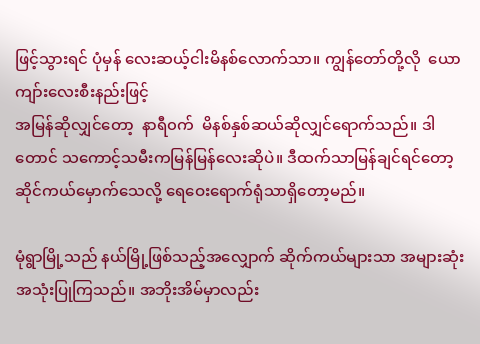ဖြင့်သွားရင် ပုံမှန် လေးဆယ့်ငါးမိနစ်လောက်သာ။ ကျွန်တော်တို့လို  ယောကျာ်းလေးစီးနည်းဖြင့်
အမြန်ဆိုလျှင်တော့  နာရီ၀က်  မိနစ်နှစ်ဆယ်ဆိုလျှင်ရောက်သည်။ ဒါတောင် သကောင့်သမီးကမြန်မြန်လေးဆိုပဲ။ ဒီထက်သာမြန်ချင်ရင်တော့ ဆိုင်ကယ်မှောက်သေလို့ ရေဝေးရောက်ရုံသာရှိတော့မည်။

မုံရွာမြို့သည် နယ်မြို့ဖြစ်သည့်အလျှောက် ဆိုက်ကယ်များသာ အများဆုံးအသုံးပြုကြသည်။ အဘိုးအိမ်မှာလည်း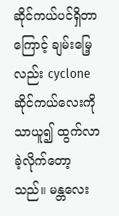ဆိုင်ကယ်ပင်ရှိတာကြောင့် ချမ်းမြေ့လည်း cyclone ဆိုင်ကယ်လေးကိုသာယူ၍ ထွက်လာခဲ့လိုက်တော့သည်။ မန္တလေး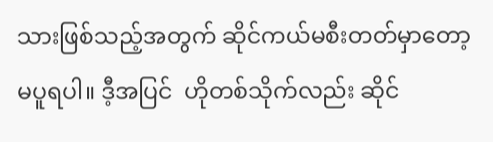သားဖြစ်သည့်အတွက် ဆိုင်ကယ်မစီးတတ်မှာတော့မပူရပါ။ ဒီ့အပြင်  ဟိုတစ်သိုက်လည်း ဆိုင်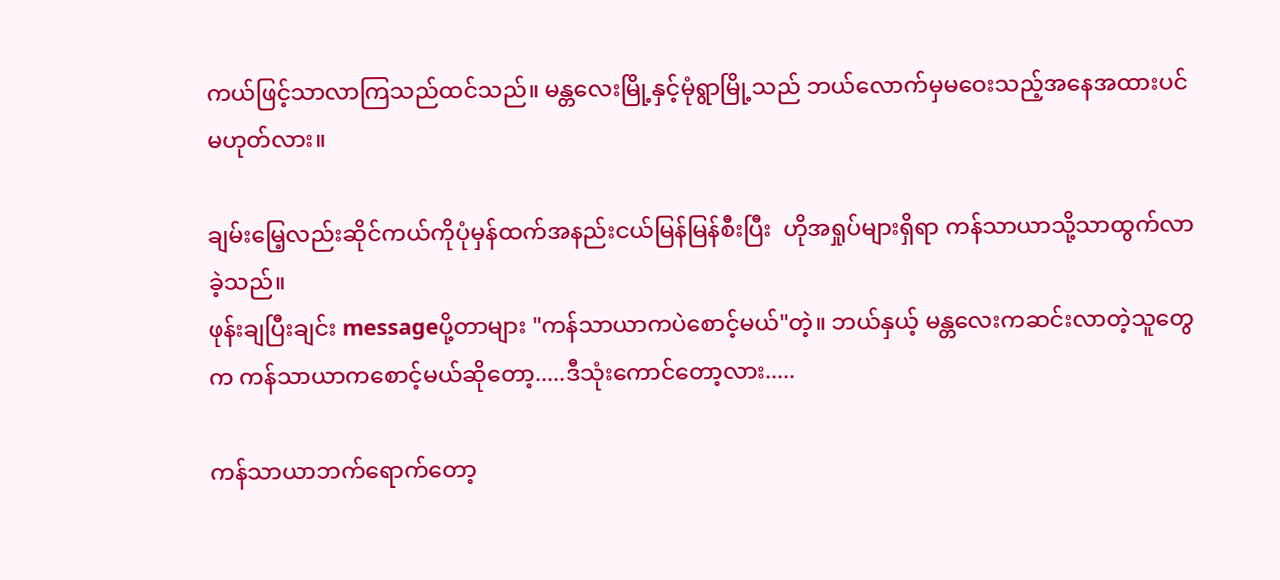ကယ်ဖြင့်သာလာကြသည်ထင်သည်။ မန္တလေးမြို့နှင့်မုံရွာမြို့သည် ဘယ်လောက်မှမဝေးသည့်အနေအထားပင်မဟုတ်လား။

ချမ်းမြေ့လည်းဆိုင်ကယ်ကိုပုံမှန်ထက်အနည်းငယ်မြန်မြန်စီးပြီး  ဟိုအရှုပ်များရှိရာ ကန်သာယာသို့သာထွက်လာခဲ့သည်။
ဖုန်းချပြီးချင်း messageပို့တာများ "ကန်သာယာကပဲစောင့်မယ်"တဲ့။ ဘယ်နှယ့် မန္တလေးကဆင်းလာတဲ့သူတွေက ကန်သာယာကစောင့်မယ်ဆိုတော့.....ဒီသုံးကောင်တော့လား.....

ကန်သာယာဘက်ရောက်တော့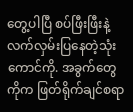တွေ့ပါပြီ စပ်ဖြီးဖြီးနဲ့လက်လှမ်းပြနေတဲ့သုံးကောင်ကို. အခွက်တွေကိုက ဖြတ်ရိုက်ချင်စရာ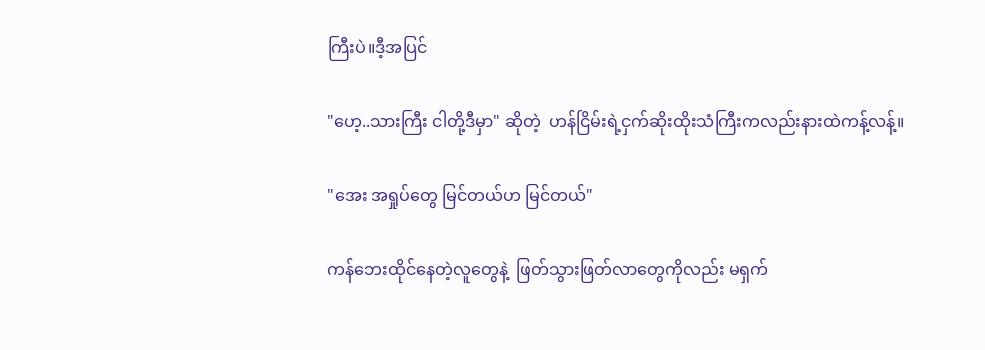ကြီးပဲ။ဒီ့အပြင်

"ဟေ့..သားကြီး ငါတို့ဒီမှာ" ဆိုတဲ့  ဟန်ငြိမ်းရဲ့ငှက်ဆိုးထိုးသံကြီးကလည်းနားထဲကန့်လန့်။

"အေး အရှုပ်တွေ မြင်တယ်ဟ မြင်တယ်"

ကန်ဘေးထိုင်နေတဲ့လူတွေနဲ့  ဖြတ်သွားဖြတ်လာတွေကိုလည်း မရှက်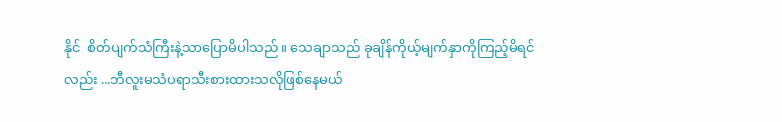နိုင်  စိတ်ပျက်သံကြီးနဲ့သာပြောမိပါသည်။ သေချာသည် ခုချိန်ကိုယ့်မျက်နှာကိုကြည့်မိရင်လည်း ...ဘီလူးမသံပရာသီးစားထားသလိုဖြစ်နေမယ်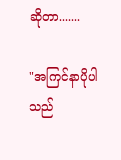ဆိုတာ.......

"အကြင်နာပိုပါသည်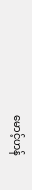မောင့်ဟန်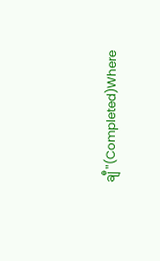ချီ"(Completed)Where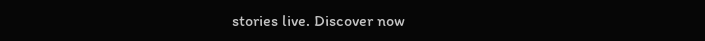stories live. Discover now